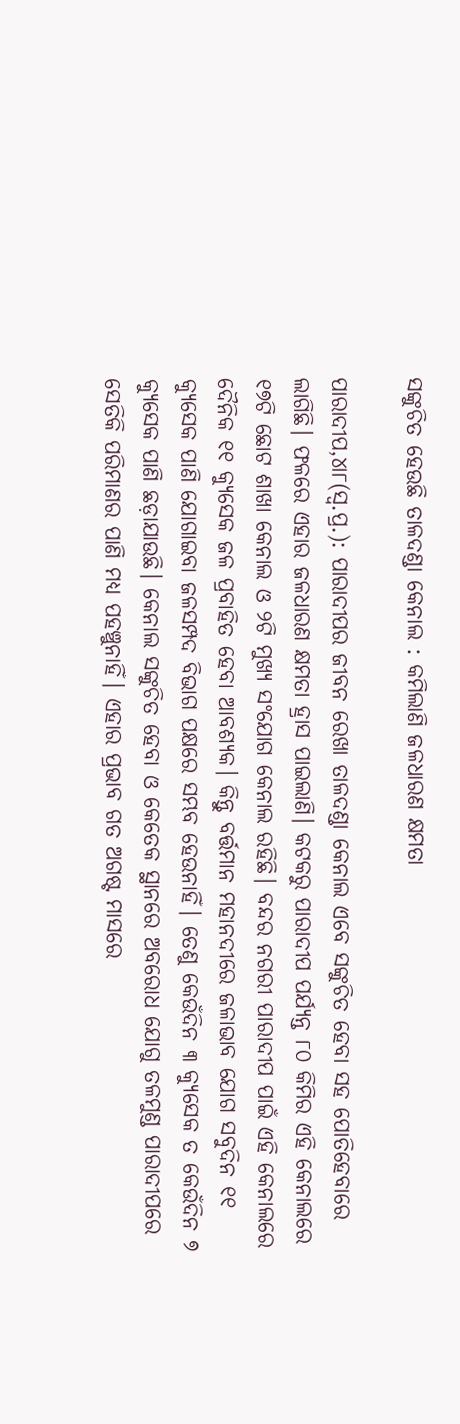ସଙ୍କୁଚିତ ହେଉଛି ତାଳଦଣ୍ଡା କେନାଲ : କମିଲାଣି ଜଳଧାରଣ କ୍ଷମତା

ପାରାଦୀପ,୪ା୮(ସ୍ବ.ପ୍ର.): ପାରାଦୀପର ଜୀବନ ରେଖା ତାଳଦଣ୍ଡା କେନାଲ ଏବେ ସଙ୍କୁଚିତ ହେବା ସହ ପୋତିହେବାରେ ଲାଗିଛି। ଫଳରେ ଏହାର ଜଳଧାରଣ କ୍ଷମତା ହ୍ରାସ ପାଇଲାଣି। କଟକରୁ ପାରାଦୀପ ପର୍ଯ୍ୟନ୍ତ ୮୦ କିମିର ଏହି କେନାଲରେ ୧୭ଟି ଛୋଟ ଶାଖା କେନାଲ ଓ ୨ଟି ମୁଖ୍ୟ ସଂଯୋଗ କେନାଲ ରହିଛି। ବନ୍ଦର ନଗରୀ ପାରାଦୀପ ପାଇଁ ଏହି କେନାଲରେ ଦୈନିକ ୧୧ କ୍ୟୁସେକ ଜଳ ପ୍ରବାହିତ ହେବା ଆବଶ୍ୟକ। କିନ୍ତୁ ବର୍ତ୍ତମାନ ମହାନଦୀରେ ଜଳାଭାବ ଯୋଗ ସବୁଦିନ ୧୧ କ୍ୟୁସେକ ପାଣି ଯୋଗାଇବା ଜଳସମ୍ପଦ ବିଭାଗ ପକ୍ଷରେ ସମ୍ଭବ ହେଉନାହିଁ। ତେଣୁ କେଉଁଦିନ ୩ କ୍ୟୁସେକ ତ କେଉଁଦିନ ୭ କ୍ୟୁସେକ ପାଣି ଛଡ଼ାଯାଉଛି। କେନାଲ ସଙ୍କୁଚିତ ହେବା ଓ କେତେକ ସ୍ଥାନରେ ଅବରୋଧ ଯୋଗୁ ତଳମୁଣ୍ଡ ପାରାଦୀପରେ ସେତିକି ପରିମାଣର ପାଣି ମଧ୍ୟ ପହଞ୍ଚୁନାହିଁ। ଏହାର ପ୍ରଭାବ ଗତ ଅଗଷ୍ଟ ମାସରେ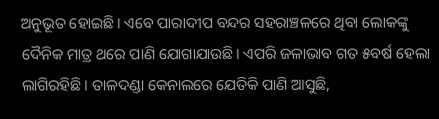ଅନୁଭୂତ ହୋଇଛି। ଏବେ ପାରାଦୀପ ବନ୍ଦର ସହରାଞ୍ଚଳରେ ଥିବା ଲୋକଙ୍କୁ ଦୈନିକ ମାତ୍ର ଥରେ ପାଣି ଯୋଗାଯାଉଛି। ଏପରି ଜଳାଭାବ ଗତ ୫ବର୍ଷ ହେଲା ଲାଗିରହିଛି। ତାଳଦଣ୍ଡା କେନାଲରେ ଯେତିକି ପାଣି ଆସୁଛି,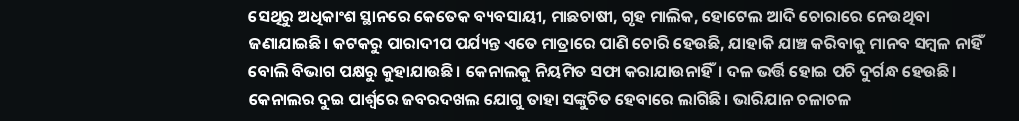ସେଥିରୁ ଅଧିକାଂଶ ସ୍ଥାନରେ କେତେକ ବ୍ୟବସାୟୀ, ମାଛଚାଷୀ, ଗୃହ ମାଲିକ, ହୋଟେଲ ଆଦି ଚୋରାରେ ନେଉଥିବା ଜଣାଯାଇଛି। କଟକରୁ ପାରାଦୀପ ପର୍ଯ୍ୟନ୍ତ ଏତେ ମାତ୍ରାରେ ପାଣି ଚୋରି ହେଉଛି, ଯାହାକି ଯାଞ୍ଚ କରିବାକୁ ମାନବ ସମ୍ବଳ ନାହିଁ ବୋଲି ବିଭାଗ ପକ୍ଷରୁ କୁହାଯାଉଛି। କେନାଲକୁ ନିୟମିତ ସଫା କରାଯାଉନାହିଁ। ଦଳ ଭର୍ତ୍ତି ହୋଇ ପଚି ଦୁର୍ଗନ୍ଧ ହେଉଛି। କେନାଲର ଦୁଇ ପାର୍ଶ୍ୱରେ ଜବରଦଖଲ ଯୋଗୁ ତାହା ସଙ୍କୁଚିତ ହେବାରେ ଲାଗିଛି। ଭାରିଯାନ ଚଳାଚଳ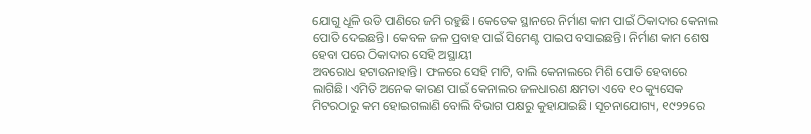ଯୋଗୁ ଧୂଳି ଉଡି ପାଣିରେ ଜମି ରହୁଛି। କେତେକ ସ୍ଥାନରେ ନିର୍ମାଣ କାମ ପାଇଁ ଠିକାଦାର କେନାଲ ପୋତି ଦେଇଛନ୍ତି। କେବଳ ଜଳ ପ୍ରବାହ ପାଇଁ ସିମେଣ୍ଟ ପାଇପ ବସାଇଛନ୍ତି। ନିର୍ମାଣ କାମ ଶେଷ ହେବା ପରେ ଠିକାଦାର ସେହି ଅସ୍ଥାୟୀ
ଅବରୋଧ ହଟାଉନାହାନ୍ତି। ଫଳରେ ସେହି ମାଟି, ବାଲି କେନାଲରେ ମିଶି ପୋତି ହେବାରେ ଲାଗିଛି। ଏମିତି ଅନେକ କାରଣ ପାଇଁ କେନାଲର ଜଳଧାରଣ କ୍ଷମତା ଏବେ ୧୦ କ୍ୟୁସେକ ମିଟରଠାରୁ କମ ହୋଇଗଲାଣି ବୋଲି ବିଭାଗ ପକ୍ଷରୁ କୁହାଯାଇଛି। ସୂଚନାଯୋଗ୍ୟ, ୧୯୨୨ରେ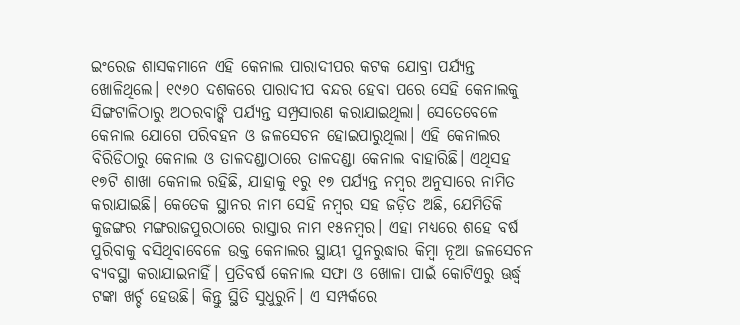ଇଂରେଜ ଶାସକମାନେ ଏହି କେନାଲ ପାରାଦୀପର କଟକ ଯୋବ୍ରା ପର୍ଯ୍ୟନ୍ତ ଖୋଳିଥିଲେ। ୧୯୬୦ ଦଶକରେ ପାରାଦୀପ ବନ୍ଦର ହେବା ପରେ ସେହି କେନାଲକୁ ସିଙ୍ଗଟାଳିଠାରୁ ଅଠରବାଙ୍କି ପର୍ଯ୍ୟନ୍ତ ସମ୍ପ୍ରସାରଣ କରାଯାଇଥିଲା। ସେତେବେଳେ କେନାଲ ଯୋଗେ ପରିବହନ ଓ ଜଳସେଚନ ହୋଇପାରୁଥିଲା। ଏହି କେନାଲର ବିରିଡିଠାରୁ କେନାଲ ଓ ତାଳଦଣ୍ଡାଠାରେ ତାଳଦଣ୍ଡା କେନାଲ ବାହାରିଛି। ଏଥିସହ ୧୭ଟି ଶାଖା କେନାଲ ରହିଛି, ଯାହାକୁ ୧ରୁ ୧୭ ପର୍ଯ୍ୟନ୍ତ ନମ୍ବର ଅନୁସାରେ ନାମିତ କରାଯାଇଛି। କେତେକ ସ୍ଥାନର ନାମ ସେହି ନମ୍ବର ସହ ଜଡ଼ିତ ଅଛି, ଯେମିତିକି କୁଜଙ୍ଗର ମଙ୍ଗରାଜପୁରଠାରେ ରାସ୍ତାର ନାମ ୧୫ନମ୍ବର। ଏହା ମଧ୍ୟରେ ଶହେ ବର୍ଷ ପୁରିବାକୁ ବସିଥିବାବେଳେ ଉକ୍ତ କେନାଲର ସ୍ଥାୟୀ ପୁନରୁଦ୍ଧାର କିମ୍ବା ନୂଆ ଜଳସେଚନ ବ୍ୟବସ୍ଥା କରାଯାଇନାହିଁ। ପ୍ରତିବର୍ଷ କେନାଲ ସଫା ଓ ଖୋଳା ପାଇଁ କୋଟିଏରୁ ଊର୍ଦ୍ଧ୍ୱ ଟଙ୍କା ଖର୍ଚ୍ଚ ହେଉଛି। କିନ୍ତୁ ସ୍ଥିତି ସୁଧୁରୁନି। ଏ ସମ୍ପର୍କରେ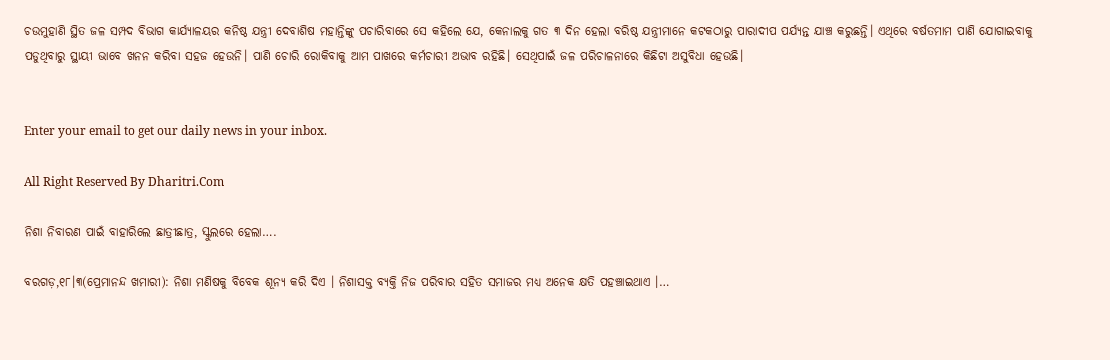ଚଉମୁହାଣି ସ୍ଥିତ ଜଳ ସମ୍ପଦ ବିଭାଗ କାର୍ଯ୍ୟାଳୟର କନିଷ୍ଠ ଯନ୍ତ୍ରୀ ଦେବାଶିଷ ମହାନ୍ତିଙ୍କୁ ପଚାରିବାରେ ସେ କହିଲେ ଯେ, କେନାଲକୁ ଗତ ୩ ଦିନ ହେଲା ବରିଷ୍ଠ ଯନ୍ତ୍ରୀମାନେ କଟକଠାରୁ ପାରାଦୀପ ପର୍ଯ୍ୟନ୍ତ ଯାଞ୍ଚ କରୁଛନ୍ତି। ଏଥିରେ ବର୍ଷତମାମ ପାଣି ଯୋଗାଇବାକୁ ପଡୁଥିବାରୁ ସ୍ଥାୟୀ ଭାବେ ଖନନ କରିବା ସହଜ ହେଉନି। ପାଣି ଚୋରି ରୋକିବାକୁ ଆମ ପାଖରେ କର୍ମଚାରୀ ଅଭାବ ରହିଛି। ସେଥିପାଇଁ ଜଳ ପରିଚାଳନାରେ କିଛିଟା ଅସୁବିଧା ହେଉଛି।


Enter your email to get our daily news in your inbox.

All Right Reserved By Dharitri.Com

ନିଶା ନିବାରଣ ପାଇଁ ବାହାରିଲେ ଛାତ୍ରୀଛାତ୍ର, ସ୍କୁଲରେ ହେଲା….

ବରଗଡ଼,୧୮।୩(ପ୍ରେମାନନ୍ଦ ଖମାରୀ): ନିଶା ମଣିଷକୁ ବିବେକ ଶୂନ୍ୟ କରି ଦିଏ । ନିଶାସକ୍ତ ବ୍ୟକ୍ତି ନିଜ ପରିବାର ସହିତ ସମାଜର ମଧ୍ୟ ଅନେକ କ୍ଷତି ପହଞ୍ଚାଇଥାଏ ।…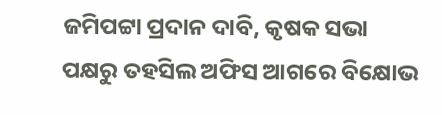ଜମିପଟ୍ଟା ପ୍ରଦାନ ଦାବି, କୃଷକ ସଭା ପକ୍ଷରୁ ତହସିଲ ଅଫିସ ଆଗରେ ବିକ୍ଷୋଭ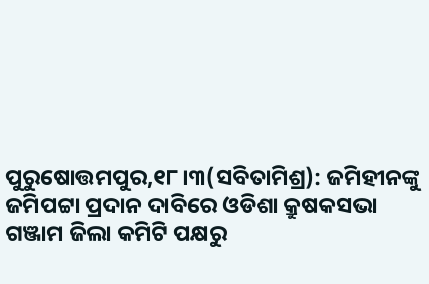ପୁରୁଷୋତ୍ତମପୁର,୧୮।୩(ସବିତାମିଶ୍ର): ଜମିହୀନଙ୍କୁ ଜମିପଟ୍ଟା ପ୍ରଦାନ ଦାବିରେ ଓଡିଶା କ୍ରୁଷକସଭା ଗଞ୍ଜାମ ଜିଲା କମିଟି ପକ୍ଷରୁ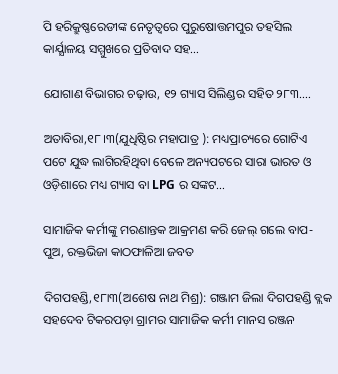ପି ହରିକ୍ରୁଷ୍ଣରେଡୀଙ୍କ ନେତୃତ୍ବରେ ପୁରୁଷୋତ୍ତମପୁର ତହସିଲ କାର୍ଯ୍ଯାଳୟ ସମ୍ମୁଖରେ ପ୍ରତିବାଦ ସହ…

ଯୋଗାଣ ବିଭାଗର ଚଢ଼ାଉ, ୧୨ ଗ୍ୟାସ ସିଲିଣ୍ଡର ସହିତ ୨୮୩….

ଅତାବିରା,୧୮।୩(ଯୁଧିଷ୍ଠିର ମହାପାତ୍ର ): ମଧ୍ୟପ୍ରାଚ୍ୟରେ ଗୋଟିଏ ପଟେ ଯୁଦ୍ଧ ଲାଗିରହିଥିବା ବେଳେ ଅନ୍ୟପଟରେ ସାରା ଭାରତ ଓ ଓଡ଼ିଶାରେ ମଧ୍ୟ ଗ୍ୟାସ ବା LPG ର ସଙ୍କଟ…

ସାମାଜିକ କର୍ମୀଙ୍କୁ ମରଣାନ୍ତକ ଆକ୍ରମଣ କରି ଜେଲ୍‌ ଗଲେ ବାପ-ପୁଅ, ରକ୍ତଭିଜା କାଠଫାଳିଆ ଜବତ

ଦିଗପହଣ୍ଡି,୧୮ା୩(ଅଶେଷ ନାଥ ମିଶ୍ର): ଗଞ୍ଜାମ ଜିଲା ଦିଗପହଣ୍ଡି ବ୍ଲକ ସହଦେବ ଟିକରପଡ଼ା ଗ୍ରାମର ସାମାଜିକ କର୍ମୀ ମାନସ ରଞ୍ଜନ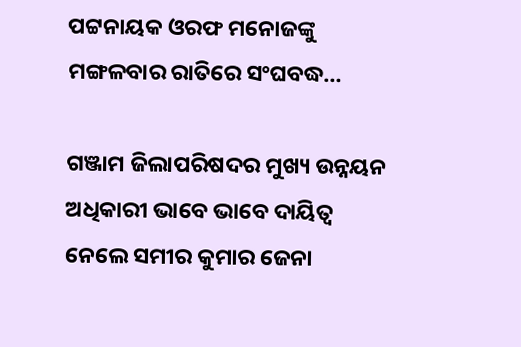ପଟ୍ଟନାୟକ ଓରଫ ମନୋଜଙ୍କୁ ମଙ୍ଗଳବାର ରାତିରେ ସଂଘବଦ୍ଧ…

ଗଞ୍ଜାମ ଜିଲାପରିଷଦର ମୁଖ୍ୟ ଉନ୍ନୟନ ଅଧିକାରୀ ଭାବେ ଭାବେ ଦାୟିତ୍ବ ନେଲେ ସମୀର କୁମାର ଜେନା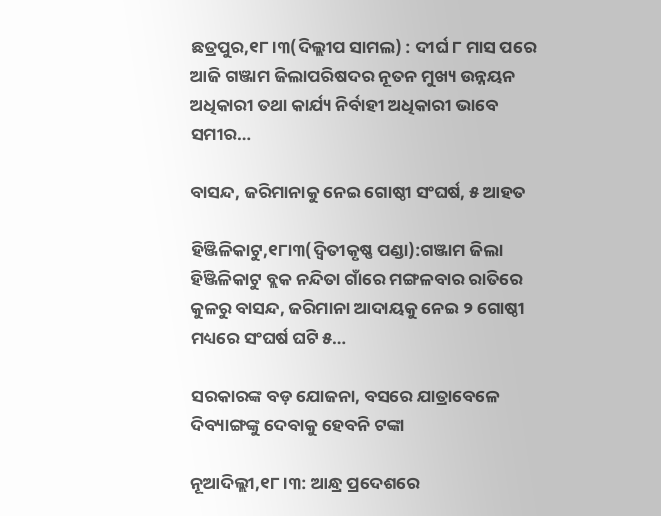ଛତ୍ରପୁର,୧୮।୩(ଦିଲ୍ଲୀପ ସାମଲ) : ଦୀର୍ଘ ୮ ମାସ ପରେ ଆଜି ଗଞ୍ଜାମ ଜିଲାପରିଷଦର ନୂତନ ମୁଖ୍ୟ ଉନ୍ନୟନ ଅଧିକାରୀ ତଥା କାର୍ଯ୍ୟ ନିର୍ବାହୀ ଅଧିକାରୀ ଭାବେ ସମୀର…

ବାସନ୍ଦ, ଜରିମାନାକୁ ନେଇ ଗୋଷ୍ଠୀ ସଂଘର୍ଷ, ୫ ଆହତ

ହିଞ୍ଜିଳିକାଟୁ,୧୮ା୩(ଦ୍ୱିତୀକୃଷ୍ଣ ପଣ୍ଡା):ଗଞ୍ଜାମ ଜିଲା ହିଞ୍ଜିଳିକାଟୁ ବ୍ଲକ ନନ୍ଦିତା ଗାଁରେ ମଙ୍ଗଳବାର ରାତିରେ କୁଳରୁ ବାସନ୍ଦ, ଜରିମାନା ଆଦାୟକୁ ନେଇ ୨ ଗୋଷ୍ଠୀ ମଧ୍ୟରେ ସଂଘର୍ଷ ଘଟି ୫…

ସରକାରଙ୍କ ବଡ଼ ଯୋଜନା, ବସରେ ଯାତ୍ରାବେଳେ ଦିବ୍ୟାଙ୍ଗଙ୍କୁ ଦେବାକୁ ହେବନି ଟଙ୍କା

ନୂଆଦିଲ୍ଲୀ,୧୮।୩: ଆନ୍ଧ୍ର ପ୍ରଦେଶରେ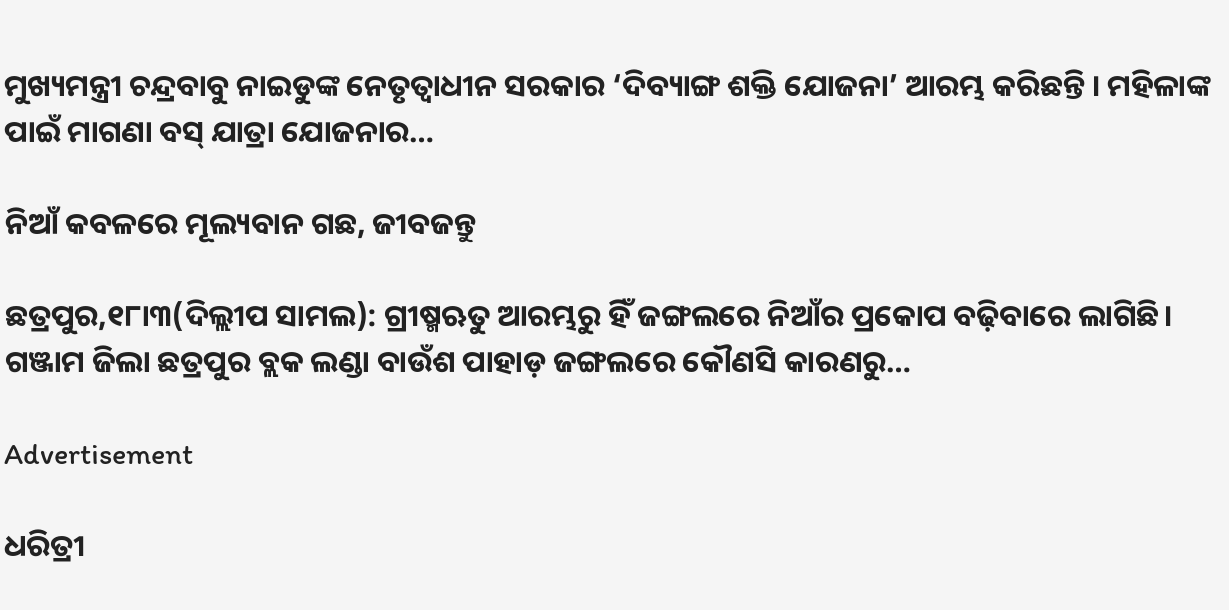ମୁଖ୍ୟମନ୍ତ୍ରୀ ଚନ୍ଦ୍ରବାବୁ ନାଇଡୁଙ୍କ ନେତୃତ୍ୱାଧୀନ ସରକାର ‘ଦିବ୍ୟାଙ୍ଗ ଶକ୍ତି ଯୋଜନା’ ଆରମ୍ଭ କରିଛନ୍ତି । ମହିଳାଙ୍କ ପାଇଁ ମାଗଣା ବସ୍ ଯାତ୍ରା ଯୋଜନାର…

ନିଆଁ କବଳରେ ମୂଲ୍ୟବାନ ଗଛ, ଜୀବଜନ୍ତୁ

ଛତ୍ରପୁର,୧୮ା୩(ଦିଲ୍ଲୀପ ସାମଲ): ଗ୍ରୀଷ୍ମଋତୁ ଆରମ୍ଭରୁ ହିଁ ଜଙ୍ଗଲରେ ନିଆଁର ପ୍ରକୋପ ବଢ଼ିବାରେ ଲାଗିଛି। ଗଞ୍ଜାମ ଜିଲା ଛତ୍ରପୁର ବ୍ଲକ ଲଣ୍ଡା ବାଉଁଶ ପାହାଡ଼ ଜଙ୍ଗଲରେ କୌଣସି କାରଣରୁ…

Advertisement

ଧରିତ୍ରୀ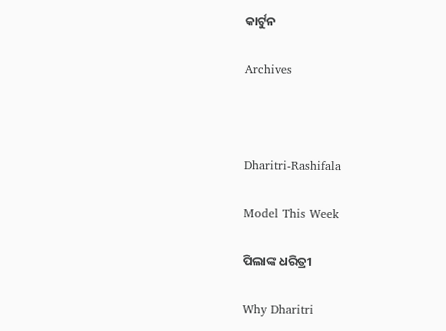କାର୍ଟୁନ

Archives



Dharitri-Rashifala

Model This Week

ପିଲାଙ୍କ ଧରିତ୍ରୀ

Why Dharitri